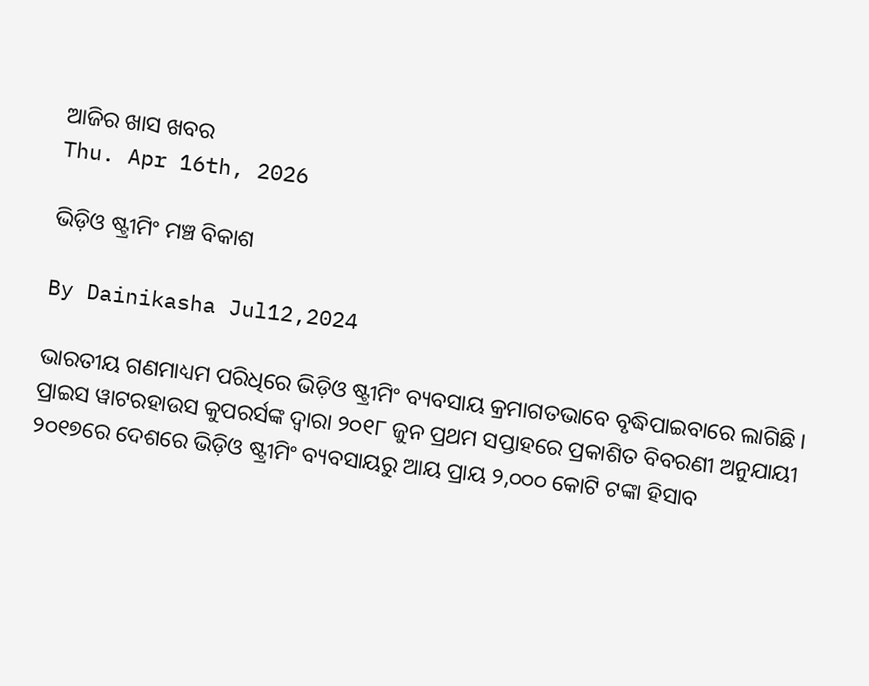ଆଜିର ଖାସ ଖବର
Thu. Apr 16th, 2026

ଭିଡ଼ିଓ ଷ୍ଟ୍ରୀମିଂ ମଞ୍ଚ ବିକାଶ

By Dainikasha Jul12,2024

ଭାରତୀୟ ଗଣମାଧ୍ୟମ ପରିଧିରେ ଭିଡ଼ିଓ ଷ୍ଟ୍ରୀମିଂ ବ୍ୟବସାୟ କ୍ରମାଗତଭାବେ ବୃଦ୍ଧିପାଇବାରେ ଲାଗିଛି । ପ୍ରାଇସ ୱାଟରହାଉସ କୁପରର୍ସଙ୍କ ଦ୍ୱାରା ୨୦୧୮ ଜୁନ ପ୍ରଥମ ସପ୍ତାହରେ ପ୍ରକାଶିତ ବିବରଣୀ ଅନୁଯାୟୀ ୨୦୧୭ରେ ଦେଶରେ ଭିଡ଼ିଓ ଷ୍ଟ୍ରୀମିଂ ବ୍ୟବସାୟରୁ ଆୟ ପ୍ରାୟ ୨,୦୦୦ କୋଟି ଟଙ୍କା ହିସାବ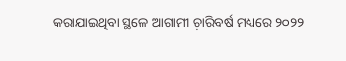କରାଯାଇଥିବା ସ୍ଥଳେ ଆଗାମୀ ଚ଼ାରିବର୍ଷ ମଧ୍ୟରେ ୨୦୨୨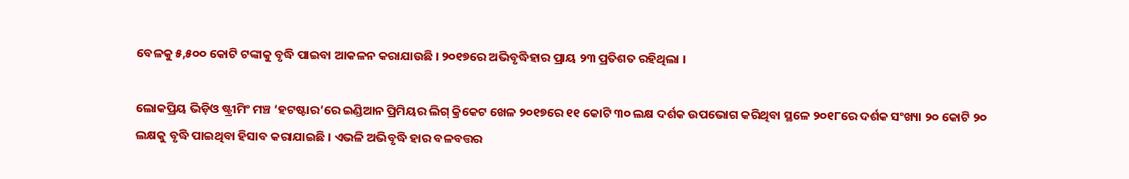ବେଳକୁ ୫,୫୦୦ କୋଟି ଟଙ୍କାକୁ ବୃଦ୍ଧି ପାଇବା ଆକଳନ କରାଯାଉଛି । ୨୦୧୭ରେ ଅଭିବୃଦ୍ଧିହାର ପ୍ରାୟ ୨୩ ପ୍ରତିଶତ ରହିଥିଲା ।

ଲୋକପ୍ରିୟ ଭିଡ଼ିଓ ଷ୍ଟ୍ରୀମିଂ ମଞ୍ଚ ‘ହଟଷ୍ଟାର’ରେ ଇଣ୍ଡିଆନ ପ୍ରିମିୟର ଲିଗ୍ କ୍ରିକେଟ ଖେଳ ୨୦୧୭ରେ ୧୧ କୋଟି ୩୦ ଲକ୍ଷ ଦର୍ଶକ ଉପଭୋଗ କରିଥିବା ସ୍ଥଳେ ୨୦୧୮ରେ ଦର୍ଶକ ସଂଖ୍ୟା ୨୦ କୋଟି ୨୦ ଲକ୍ଷକୁ ବୃଦ୍ଧି ପାଇଥିବା ହିସାବ କରାଯାଇଛି । ଏଭଳି ଅଭିବୃଦ୍ଧି ହାର ବଳବତ୍ତର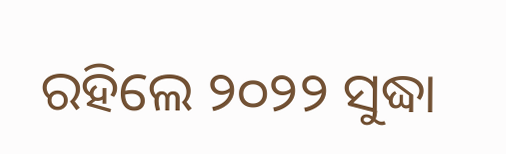ରହିଲେ ୨୦୨୨ ସୁଦ୍ଧା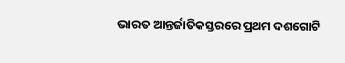ଭାରତ ଆନ୍ତର୍ଜାତିକସ୍ତରରେ ପ୍ରଥମ ଦଶଗୋଟି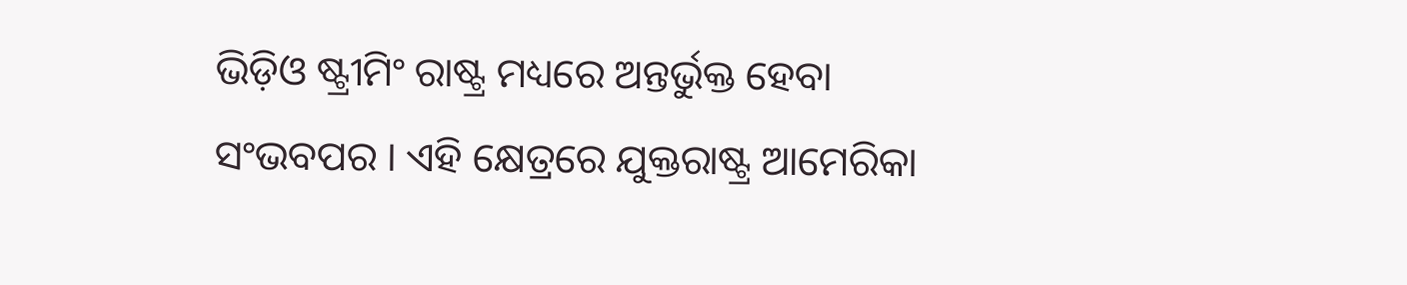ଭିଡ଼ିଓ ଷ୍ଟ୍ରୀମିଂ ରାଷ୍ଟ୍ର ମଧ୍ୟରେ ଅନ୍ତର୍ଭୁକ୍ତ ହେବା ସଂଭବପର । ଏହି କ୍ଷେତ୍ରରେ ଯୁକ୍ତରାଷ୍ଟ୍ର ଆମେରିକା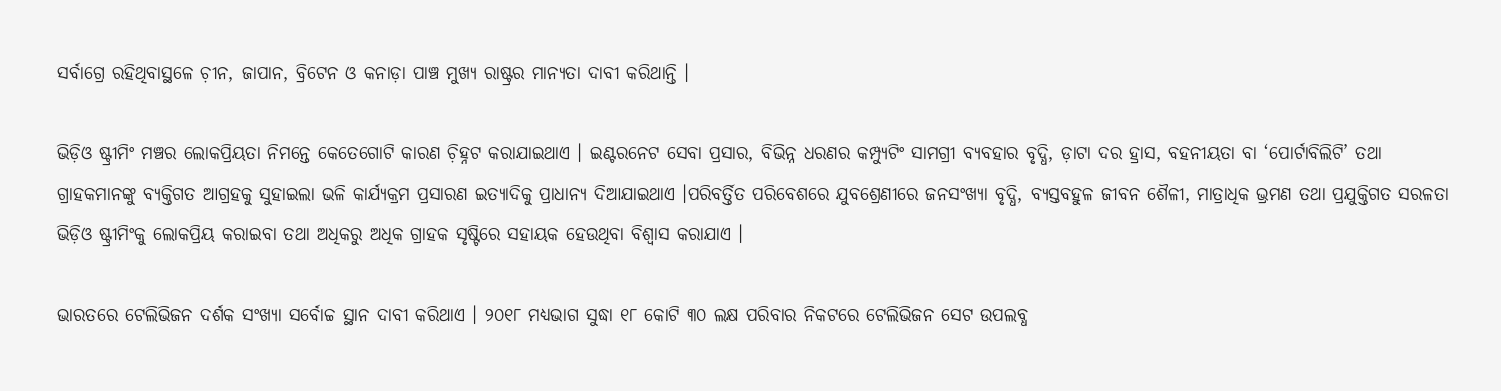ସର୍ବାଗ୍ରେ ରହିଥିବାସ୍ଥଳେ ଚ଼ୀନ, ଜାପାନ, ବ୍ରିଟେନ ଓ କନାଡ଼ା ପାଞ୍ଚ ମୁଖ୍ୟ ରାଷ୍ଟ୍ରର ମାନ୍ୟତା ଦାବୀ କରିଥାନ୍ତି ।

ଭିଡ଼ିଓ ଷ୍ଟ୍ରୀମିଂ ମଞ୍ଚର ଲୋକପ୍ରିୟତା ନିମନ୍ତେ କେତେଗୋଟି କାରଣ ଚ଼ିହ୍ନଟ କରାଯାଇଥାଏ । ଇଣ୍ଟରନେଟ ସେବା ପ୍ରସାର, ବିଭିନ୍ନ ଧରଣର କମ୍ପ୍ୟୁଟିଂ ସାମଗ୍ରୀ ବ୍ୟବହାର ବୃଦ୍ଧି, ଡ଼ାଟା ଦର ହ୍ରାସ, ବହନୀୟତା ବା ‘ପୋର୍ଟାବିଲିଟି’ ତଥା ଗ୍ରାହକମାନଙ୍କୁ ବ୍ୟକ୍ତିଗତ ଆଗ୍ରହକୁ ସୁହାଇଲା ଭଳି କାର୍ଯ୍ୟକ୍ରମ ପ୍ରସାରଣ ଇତ୍ୟାଦିକୁ ପ୍ରାଧାନ୍ୟ ଦିଆଯାଇଥାଏ ।ପରିବର୍ତ୍ତିତ ପରିବେଶରେ ଯୁବଶ୍ରେଣୀରେ ଜନସଂଖ୍ୟା ବୃଦ୍ଧି, ବ୍ୟସ୍ତବହୁଳ ଜୀବନ ଶୈଳୀ, ମାତ୍ରାଧିକ ଭ୍ରମଣ ତଥା ପ୍ରଯୁକ୍ତିଗତ ସରଳତା ଭିଡ଼ିଓ ଷ୍ଟ୍ରୀମିଂକୁ ଲୋକପ୍ରିୟ କରାଇବା ତଥା ଅଧିକରୁ ଅଧିକ ଗ୍ରାହକ ସୃଷ୍ଟିରେ ସହାୟକ ହେଉଥିବା ବିଶ୍ୱାସ କରାଯାଏ ।

ଭାରତରେ ଟେଲିଭିଜନ ଦର୍ଶକ ସଂଖ୍ୟା ସର୍ବୋଚ୍ଚ ସ୍ଥାନ ଦାବୀ କରିଥାଏ । ୨୦୧୮ ମଧ୍ୟଭାଗ ସୁଦ୍ଧା ୧୮ କୋଟି ୩୦ ଲକ୍ଷ ପରିବାର ନିକଟରେ ଟେଲିଭିଜନ ସେଟ ଉପଲବ୍ଧ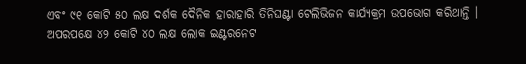ଏବଂ ୯୧ କୋଟି ୫୦ ଲକ୍ଷ ଦର୍ଶକ ଦୈନିକ ହାରାହାରି ତିନିଘଣ୍ଟା ଟେଲିଭିଜନ କାର୍ଯ୍ୟକ୍ରମ ଉପଭୋଗ କରିଥାନ୍ତି । ଅପରପକ୍ଷେ ୪୨ କୋଟି ୪୦ ଲକ୍ଷ ଲୋକ ଇଣ୍ଟରନେଟ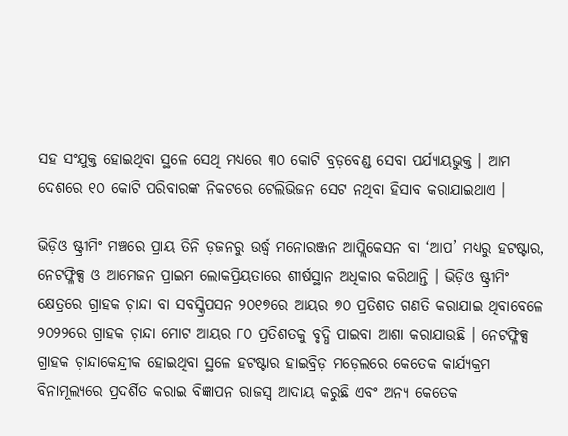ସହ ସଂଯୁକ୍ତ ହୋଇଥିବା ସ୍ଥଳେ ସେଥି ମଧ୍ୟରେ ୩୦ କୋଟି ବ୍ରଡ଼ବେଣ୍ଡ ସେବା ପର୍ଯ୍ୟାୟଭୁକ୍ତ । ଆମ ଦେଶରେ ୧୦ କୋଟି ପରିବାରଙ୍କ ନିକଟରେ ଟେଲିଭିଜନ ସେଟ ନଥିବା ହିସାବ କରାଯାଇଥାଏ ।

ଭିଡ଼ିଓ ଷ୍ଟ୍ରୀମିଂ ମଞ୍ଚରେ ପ୍ରାୟ ତିନି ଡ଼ଜନରୁ ଉର୍ଦ୍ଧ୍ୱ ମନୋରଞ୍ଜନ ଆପ୍ଲିକେସନ ବା ‘ଆପ’ ମଧ୍ୟରୁ ହଟଷ୍ଟାର, ନେଟଫ୍ଳିକ୍ସ ଓ ଆମେଜନ ପ୍ରାଇମ ଲୋକପ୍ରିୟତାରେ ଶୀର୍ଷସ୍ଥାନ ଅଧିକାର କରିଥାନ୍ତି । ଭିଡ଼ିଓ ଷ୍ଟ୍ରୀମିଂ କ୍ଷେତ୍ରରେ ଗ୍ରାହକ ଚ଼ାନ୍ଦା ବା ସବସ୍କ୍ରିପସନ ୨୦୧୭ରେ ଆୟର ୭୦ ପ୍ରତିଶତ ଗଣତି କରାଯାଇ ଥିବାବେଳେ ୨୦୨୨ରେ ଗ୍ରାହକ ଚ଼ାନ୍ଦା ମୋଟ ଆୟର ୮୦ ପ୍ରତିଶତକୁ ବୃଦ୍ଧି ପାଇବା ଆଶା କରାଯାଉଛି । ନେଟଫ୍ଳିକ୍ସ ଗ୍ରାହକ ଚ଼ାନ୍ଦାକେନ୍ଦ୍ରୀକ ହୋଇଥିବା ସ୍ଥଳେ ହଟଷ୍ଟାର ହାଇବ୍ରିଡ଼ ମଡ଼େଲରେ କେତେକ କାର୍ଯ୍ୟକ୍ରମ ବିନାମୂଲ୍ୟରେ ପ୍ରଦର୍ଶିତ କରାଇ ବିଜ୍ଞାପନ ରାଜସ୍ୱ ଆଦାୟ କରୁଛି ଏବଂ ଅନ୍ୟ କେତେକ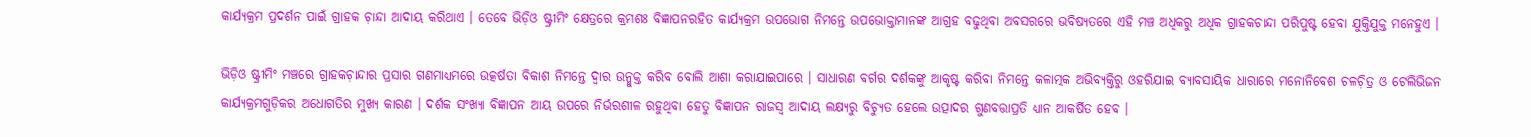କାର୍ଯ୍ୟକ୍ରମ ପ୍ରଦର୍ଶନ ପାଇଁ ଗ୍ରାହକ ଚ଼ାନ୍ଦା ଆଦାୟ କରିଥାଏ । ତେବେ ଭିଡ଼ିଓ ଷ୍ଟ୍ରୀମିଂ କ୍ଷେତ୍ରରେ କ୍ରମଶଃ ବିଜ୍ଞାପନରହିତ କାର୍ଯ୍ୟକ୍ରମ ଉପଭୋଗ ନିମନ୍ତେ ଉପଭୋକ୍ତାମାନଙ୍କ ଆଗ୍ରହ ବଢୁଥିବା ଅବସରରେ ଭବିଷ୍ୟତରେ ଏହି ମଞ୍ଚ ଅଧିକରୁ ଅଧିକ ଗ୍ରାହକଚାନ୍ଦା ପରିପୁଷ୍ଟ ହେବା ଯୁକ୍ତିଯୁକ୍ତ ମନେହୁଏ ।

ଭିଡ଼ିଓ ଷ୍ଟ୍ରୀମିଂ ମଞ୍ଚରେ ଗ୍ରାହକଚ଼ାନ୍ଦାର ପ୍ରସାର ଗଣମାଧ୍ୟମରେ ଉତ୍କର୍ଷତା ବିକାଶ ନିମନ୍ତେ ଦ୍ୱାର ଉନ୍ମୁକ୍ତ କରିବ ବୋଲି ଆଶା କରାଯାଇପାରେ । ସାଧାରଣ ବର୍ଗର ଦର୍ଶକଙ୍କୁ ଆକୃଷ୍ଟ କରିବା ନିମନ୍ତେ କଳାତ୍ମକ ଅଭିବ୍ୟକ୍ତିରୁ ଓହରିଯାଇ ବ୍ୟାବସାୟିକ ଧାରାରେ ମନୋନିବେଶ ଚଳଚ଼ିତ୍ର ଓ ଟେଲିଭିଜନ କାର୍ଯ୍ୟକ୍ରମଗୁଡ଼ିକର ଅଧୋଗତିର ମୁଖ୍ୟ କାରଣ । ଦର୍ଶକ ସଂଖ୍ୟା ବିଜ୍ଞାପନ ଆୟ ଉପରେ ନିର୍ଭରଶୀଳ ରହୁଥିବା ହେତୁ ବିଜ୍ଞାପନ ରାଜସ୍ୱ ଆଦାୟ ଲକ୍ଷ୍ୟରୁ ବିଚ୍ୟୁତ ହେଲେ ଉତ୍ପାଦର ଗୁଣବତ୍ତାପ୍ରତି ଧ୍ୟାନ ଆକର୍ଷିତ ହେବ ।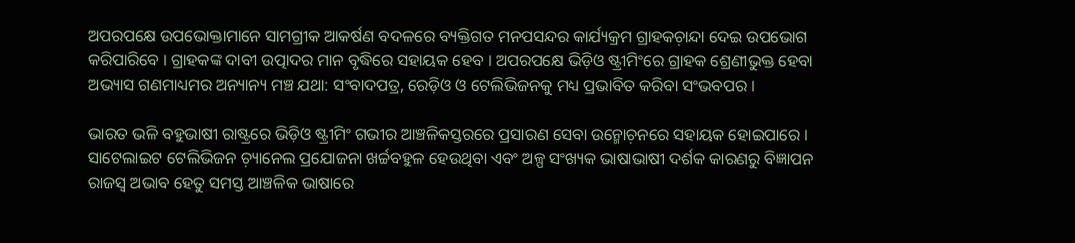ଅପରପକ୍ଷେ ଉପଭୋକ୍ତାମାନେ ସାମଗ୍ରୀକ ଆକର୍ଷଣ ବଦଳରେ ବ୍ୟକ୍ତିଗତ ମନପସନ୍ଦର କାର୍ଯ୍ୟକ୍ରମ ଗ୍ରାହକଚ଼ାନ୍ଦା ଦେଇ ଉପଭୋଗ କରିପାରିବେ । ଗ୍ରାହକଙ୍କ ଦାବୀ ଉତ୍ପାଦର ମାନ ବୃଦ୍ଧିରେ ସହାୟକ ହେବ । ଅପରପକ୍ଷେ ଭିଡ଼ିଓ ଷ୍ଟ୍ରୀମିଂରେ ଗ୍ରାହକ ଶ୍ରେଣୀଭୁକ୍ତ ହେବା ଅଭ୍ୟାସ ଗଣମାଧ୍ୟମର ଅନ୍ୟାନ୍ୟ ମଞ୍ଚ ଯଥା: ସଂବାଦପତ୍ର, ରେଡ଼ିଓ ଓ ଟେଲିଭିଜନକୁ ମଧ୍ୟ ପ୍ରଭାବିତ କରିବା ସଂଭବପର ।

ଭାରତ ଭଳି ବହୁଭାଷୀ ରାଷ୍ଟ୍ରରେ ଭିଡ଼ିଓ ଷ୍ଟ୍ରୀମିଂ ଗଭୀର ଆଞ୍ଚଳିକସ୍ତରରେ ପ୍ରସାରଣ ସେବା ଉନ୍ମୋଚ଼ନରେ ସହାୟକ ହୋଇପାରେ । ସାଟେଲାଇଟ ଟେଲିଭିଜନ ଚ଼୍ୟାନେଲ ପ୍ରଯୋଜନା ଖର୍ଚ୍ଚବହୁଳ ହେଉଥିବା ଏବଂ ଅଳ୍ପ ସଂଖ୍ୟକ ଭାଷାଭାଷୀ ଦର୍ଶକ କାରଣରୁ ବିଜ୍ଞାପନ ରାଜସ୍ୱ ଅଭାବ ହେତୁ ସମସ୍ତ ଆଞ୍ଚଳିକ ଭାଷାରେ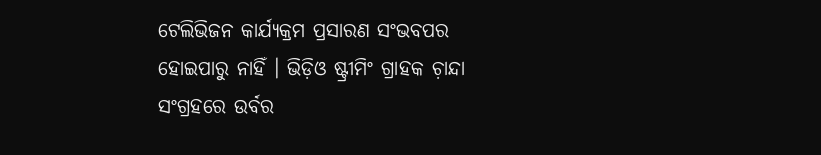ଟେଲିଭିଜନ କାର୍ଯ୍ୟକ୍ରମ ପ୍ରସାରଣ ସଂଭବପର ହୋଇପାରୁ ନାହିଁ । ଭିଡ଼ିଓ ଷ୍ଟ୍ରୀମିଂ ଗ୍ରାହକ ଚ଼ାନ୍ଦା ସଂଗ୍ରହରେ ଉର୍ବର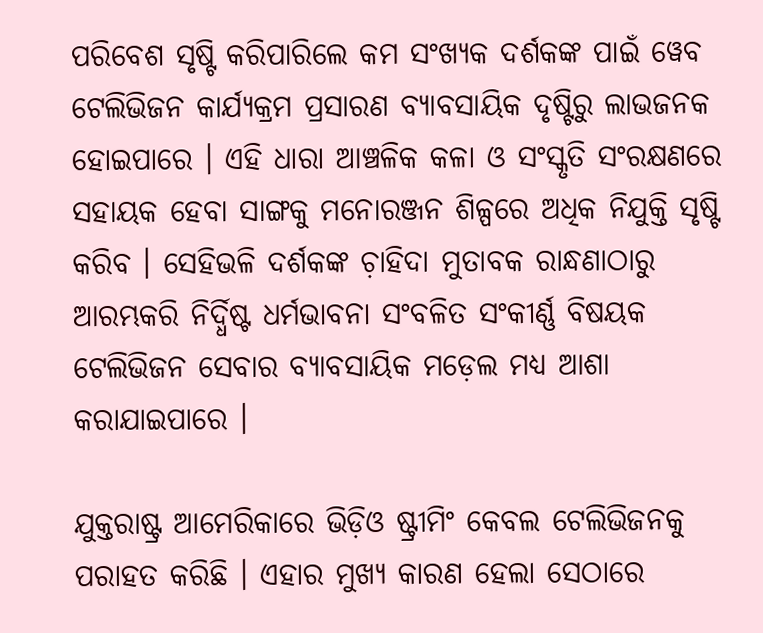ପରିବେଶ ସୃଷ୍ଟି କରିପାରିଲେ କମ ସଂଖ୍ୟକ ଦର୍ଶକଙ୍କ ପାଇଁ ୱେବ ଟେଲିଭିଜନ କାର୍ଯ୍ୟକ୍ରମ ପ୍ରସାରଣ ବ୍ୟାବସାୟିକ ଦୃଷ୍ଟିରୁ ଲାଭଜନକ ହୋଇପାରେ । ଏହି ଧାରା ଆଞ୍ଚଳିକ କଳା ଓ ସଂସ୍କୃତି ସଂରକ୍ଷଣରେ ସହାୟକ ହେବା ସାଙ୍ଗକୁ ମନୋରଞ୍ଜନ ଶିଳ୍ପରେ ଅଧିକ ନିଯୁକ୍ତି ସୃଷ୍ଟି କରିବ । ସେହିଭଳି ଦର୍ଶକଙ୍କ ଚ଼ାହିଦା ମୁତାବକ ରାନ୍ଧଣାଠାରୁ ଆରମ୍ଭକରି ନିର୍ଦ୍ଧିଷ୍ଟ ଧର୍ମଭାବନା ସଂବଳିତ ସଂକୀର୍ଣ୍ଣ ବିଷୟକ ଟେଲିଭିଜନ ସେବାର ବ୍ୟାବସାୟିକ ମଡ଼େଲ ମଧ୍ୟ ଆଶା କରାଯାଇପାରେ ।

ଯୁକ୍ତରାଷ୍ଟ୍ର ଆମେରିକାରେ ଭିଡ଼ିଓ ଷ୍ଟ୍ରୀମିଂ କେବଲ ଟେଲିଭିଜନକୁ ପରାହତ କରିଛି । ଏହାର ମୁଖ୍ୟ କାରଣ ହେଲା ସେଠାରେ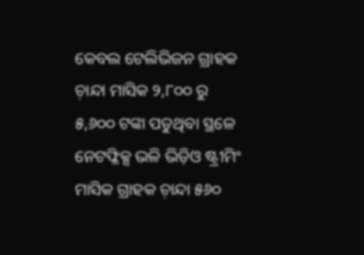କେବଲ ଟେଲିଭିଜନ ଗ୍ରାହକ ଚ଼ାନ୍ଦା ମାସିକ ୨,୮୦୦ ରୁ ୫,୬୦୦ ଟଙ୍କା ପଡୁଥିବା ସ୍ଥଳେ ନେଟଫ୍ଳିକ୍ସ ଭଳି ଭିଡ଼ିଓ ଷ୍ଟ୍ରୀମିଂ ମାସିକ ଗ୍ରାହକ ଚ଼ାନ୍ଦା ୫୬୦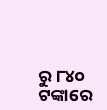ରୁ ୮୪୦ ଟଙ୍କାରେ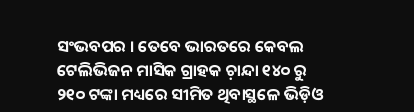ସଂଭବପର । ତେବେ ଭାରତରେ କେବଲ ଟେଲିଭିଜନ ମାସିକ ଗ୍ରାହକ ଚ଼ାନ୍ଦା ୧୪୦ ରୁ ୨୧୦ ଟଙ୍କା ମଧ୍ୟରେ ସୀମିତ ଥିବାସ୍ଥଳେ ଭିଡ଼ିଓ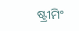ଷ୍ଟ୍ରୀମିଂ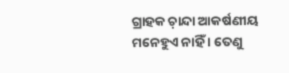ଗ୍ରାହକ ଚ଼ାନ୍ଦା ଆକର୍ଷଣୀୟ ମନେହୁଏ ନାହିଁ । ତେଣୁ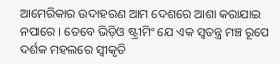ଆମେରିକାର ଉଦାହରଣ ଆମ ଦେଶରେ ଆଶା କରାଯାଇ ନପାରେ । ତେବେ ଭିଡ଼ିଓ ଷ୍ଟ୍ରୀମିଂ ଯେ ଏକ ସ୍ୱତନ୍ତ୍ର ମଞ୍ଚ ରୂପେ ଦର୍ଶକ ମହଲରେ ସ୍ୱୀକୃତି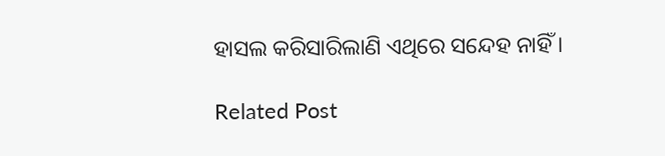ହାସଲ କରିସାରିଲାଣି ଏଥିରେ ସନ୍ଦେହ ନାହିଁ ।

Related Post